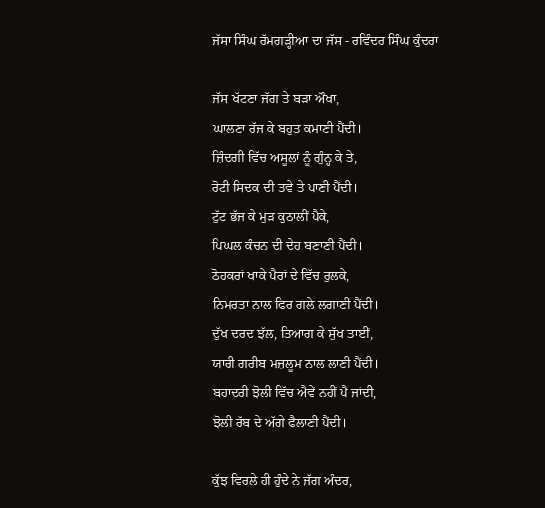ਜੱਸਾ ਸਿੰਘ ਰੱਮਗੜ੍ਹੀਆ ਦਾ ਜੱਸ - ਰਵਿੰਦਰ ਸਿੰਘ ਕੁੰਦਰਾ

ਜੱਸ ਖੱਟਣਾ ਜੱਗ ਤੇ ਬੜਾ ਔਖਾ,
ਘਾਲਣਾ ਰੱਜ ਕੇ ਬਹੁਤ ਕਮਾਣੀ ਪੈਂਦੀ।
ਜ਼ਿੰਦਗੀ ਵਿੱਚ ਅਸੂਲਾਂ ਨੂੰ ਗੁੰਨ੍ਹ ਕੇ ਤੇ,
ਰੋਟੀ ਸਿਦਕ ਦੀ ਤਵੇ ਤੇ ਪਾਣੀ ਪੈਂਦੀ।
ਟੁੱਟ ਭੱਜ ਕੇ ਮੁੜ ਕੁਠਾਲੀਂ ਪੈਕੇ,
ਪਿਘਲ ਕੰਚਨ ਦੀ ਦੇਹ ਬਣਾਣੀ ਪੈਂਦੀ।
ਠੋਹਕਰਾਂ ਖਾਕੇ ਪੈਰਾਂ ਦੇ ਵਿੱਚ ਰੁਲਕੇ,
ਨਿਮਰਤਾ ਨਾਲ ਫਿਰ ਗਲੇ ਲਗਾਣੀ ਪੈਂਦੀ।
ਦੁੱਖ ਦਰਦ ਝੱਲ, ਤਿਆਗ ਕੇ ਸੁੱਖ ਤਾਈਂ,
ਯਾਰੀ ਗਰੀਬ ਮਜ਼ਲੂਮ ਨਾਲ ਲਾਣੀ ਪੈਂਦੀ।
ਬਹਾਦਰੀ ਝੋਲੀ ਵਿੱਚ ਐਵੇਂ ਨਹੀਂ ਪੈ ਜਾਂਦੀ,
ਝੋਲੀ ਰੱਬ ਦੇ ਅੱਗੇ ਫੈਲਾਣੀ ਪੈਂਦੀ।

ਕੁੱਝ ਵਿਰਲੇ ਹੀ ਹੁੰਦੇ ਨੇ ਜੱਗ ਅੰਦਰ,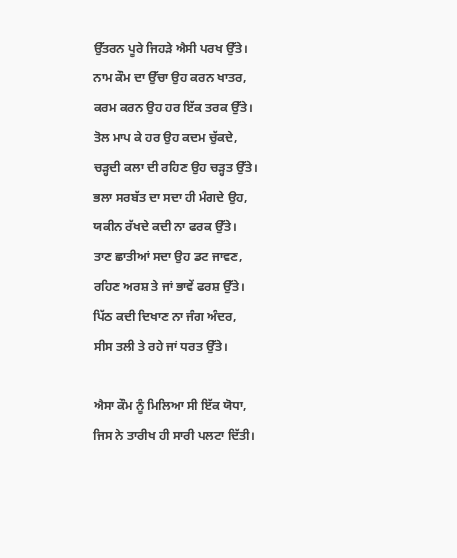ਉੱਤਰਨ ਪੂਰੇ ਜਿਹੜੇ ਐਸੀ ਪਰਖ ਉੱਤੇ।
ਨਾਮ ਕੌਮ ਦਾ ਉੱਚਾ ਉਹ ਕਰਨ ਖਾਤਰ,
ਕਰਮ ਕਰਨ ਉਹ ਹਰ ਇੱਕ ਤਰਕ ਉੱਤੇ।
ਤੋਲ ਮਾਪ ਕੇ ਹਰ ਉਹ ਕਦਮ ਚੁੱਕਦੇ,
ਚੜ੍ਹਦੀ ਕਲਾ ਦੀ ਰਹਿਣ ਉਹ ਚੜ੍ਹਤ ਉੱਤੇ।
ਭਲਾ ਸਰਬੱਤ ਦਾ ਸਦਾ ਹੀ ਮੰਗਦੇ ਉਹ,
ਯਕੀਨ ਰੱਖਦੇ ਕਦੀ ਨਾ ਫਰਕ ਉੱਤੇ।
ਤਾਣ ਛਾਤੀਆਂ ਸਦਾ ਉਹ ਡਟ ਜਾਵਣ,
ਰਹਿਣ ਅਰਸ਼ ਤੇ ਜਾਂ ਭਾਵੇਂ ਫਰਸ਼ ਉੱਤੇ।
ਪਿੱਠ ਕਦੀ ਦਿਖਾਣ ਨਾ ਜੰਗ ਅੰਦਰ,
ਸੀਸ ਤਲੀ ਤੇ ਰਹੇ ਜਾਂ ਧਰਤ ਉੱਤੇ।

ਐਸਾ ਕੌਮ ਨੂੰ ਮਿਲਿਆ ਸੀ ਇੱਕ ਯੋਧਾ,
ਜਿਸ ਨੇ ਤਾਰੀਖ ਹੀ ਸਾਰੀ ਪਲਟਾ ਦਿੱਤੀ।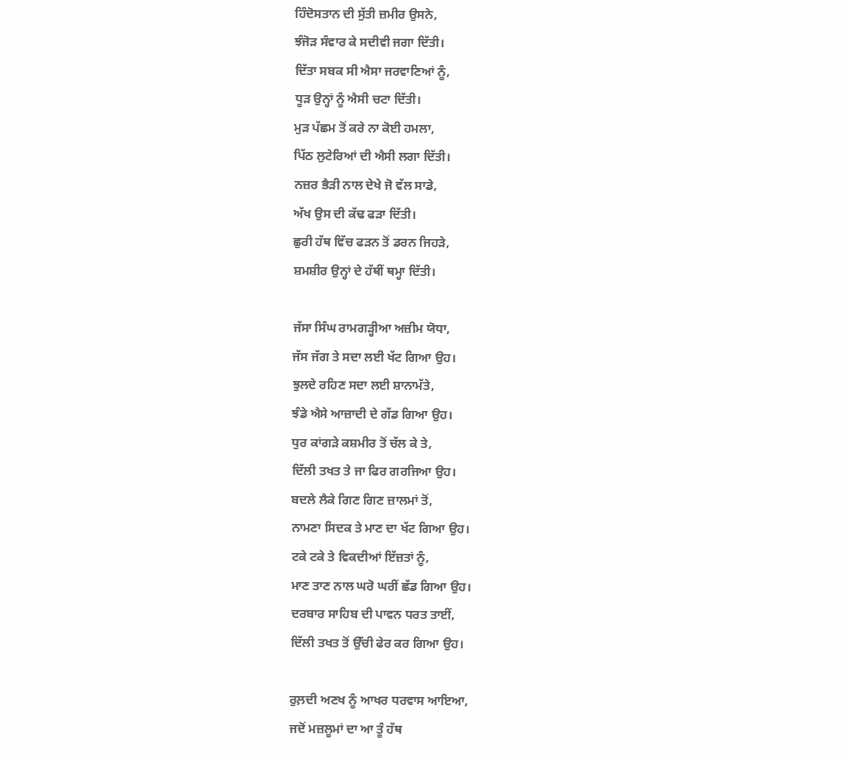ਹਿੰਦੋਸਤਾਨ ਦੀ ਸੁੱਤੀ ਜ਼ਮੀਰ ਉਸਨੇ,
ਝੰਜੋੜ ਸੰਵਾਰ ਕੇ ਸਦੀਵੀ ਜਗਾ ਦਿੱਤੀ।
ਦਿੱਤਾ ਸਬਕ ਸੀ ਐਸਾ ਜਰਵਾਣਿਆਂ ਨੂੰ,
ਧੂੜ ਉਨ੍ਹਾਂ ਨੂੰ ਐਸੀ ਚਟਾ ਦਿੱਤੀ।
ਮੁੜ ਪੱਛਮ ਤੋਂ ਕਰੇ ਨਾ ਕੋਈ ਹਮਲਾ,
ਪਿੱਠ ਲੁਟੇਰਿਆਂ ਦੀ ਐਸੀ ਲਗਾ ਦਿੱਤੀ।
ਨਜ਼ਰ ਭੈੜੀ ਨਾਲ ਦੇਖੇ ਜੋ ਵੱਲ ਸਾਡੇ,
ਅੱਖ ਉਸ ਦੀ ਕੱਢ ਫੜਾ ਦਿੱਤੀ।
ਛੁਰੀ ਹੱਥ ਵਿੱਚ ਫੜਨ ਤੋਂ ਡਰਨ ਜਿਹੜੇ,
ਸ਼ਮਸ਼ੀਰ ਉਨ੍ਹਾਂ ਦੇ ਹੱਥੀਂ ਥਮ੍ਹਾ ਦਿੱਤੀ।

ਜੱਸਾ ਸਿੰਘ ਰਾਮਗੜ੍ਹੀਆ ਅਜ਼ੀਮ ਯੋਧਾ,
ਜੱਸ ਜੱਗ ਤੇ ਸਦਾ ਲਈ ਖੱਟ ਗਿਆ ਉਹ।
ਝੁਲਦੇ ਰਹਿਣ ਸਦਾ ਲਈ ਸ਼ਾਨਾਮੱਤੇ,
ਝੰਡੇ ਐਸੇ ਆਜ਼ਾਦੀ ਦੇ ਗੱਡ ਗਿਆ ਉਹ।
ਧੁਰ ਕਾਂਗੜੇ ਕਸ਼ਮੀਰ ਤੋਂ ਚੱਲ ਕੇ ਤੇ,
ਦਿੱਲੀ ਤਖਤ ਤੇ ਜਾ ਫਿਰ ਗਰਜਿਆ ਉਹ।
ਬਦਲੇ ਲੈਕੇ ਗਿਣ ਗਿਣ ਜ਼ਾਲਮਾਂ ਤੋਂ,
ਨਾਮਣਾ ਸਿਦਕ ਤੇ ਮਾਣ ਦਾ ਖੱਟ ਗਿਆ ਉਹ।
ਟਕੇ ਟਕੇ ਤੇ ਵਿਕਦੀਆਂ ਇੱਜ਼ਤਾਂ ਨੂੰ,
ਮਾਣ ਤਾਣ ਨਾਲ ਘਰੋ ਘਰੀਂ ਛੱਡ ਗਿਆ ਉਹ।
ਦਰਬਾਰ ਸਾਹਿਬ ਦੀ ਪਾਵਨ ਧਰਤ ਤਾਈਂ,
ਦਿੱਲੀ ਤਖਤ ਤੋਂ ਉੱਚੀ ਫੇਰ ਕਰ ਗਿਆ ਉਹ।

ਰੁਲ਼ਦੀ ਅਣਖ ਨੂੰ ਆਖਰ ਧਰਵਾਸ ਆਇਆ,
ਜਦੋਂ ਮਜ਼ਲੂਮਾਂ ਦਾ ਆ ਤੂੰ ਹੱਥ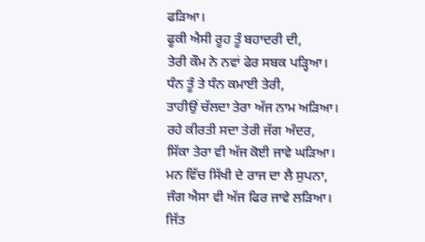ਫੜਿਆ।
ਫੂਕੀ ਐਸੀ ਰੂਹ ਤੂੰ ਬਹਾਦਰੀ ਦੀ,
ਤੇਰੀ ਕੌਮ ਨੇ ਨਵਾਂ ਫੇਰ ਸਬਕ ਪੜ੍ਹਿਆ।
ਧੰਨ ਤੂੰ ਤੇ ਧੰਨ ਕਮਾਈ ਤੇਰੀ,
ਤਾਹੀਉਂ ਚੱਲਦਾ ਤੇਰਾ ਅੱਜ ਨਾਮ ਅੜਿਆ।
ਰਹੇ ਕੀਰਤੀ ਸਦਾ ਤੇਰੀ ਜੱਗ ਅੰਦਰ,
ਸਿੱਕਾ ਤੇਰਾ ਵੀ ਅੱਜ ਕੋਈ ਜਾਵੇ ਘੜਿਆ।
ਮਨ ਵਿੱਚ ਸਿੱਖੀ ਦੇ ਰਾਜ ਦਾ ਲੈ ਸੁਪਨਾ,
ਜੰਗ ਐਸਾ ਵੀ ਅੱਜ ਫਿਰ ਜਾਵੇ ਲੜਿਆ।
ਜਿੱਤ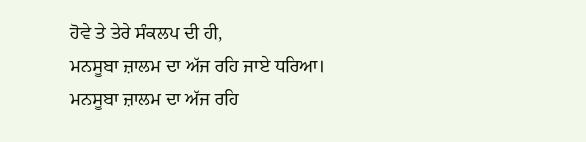ਹੋਵੇ ਤੇ ਤੇਰੇ ਸੰਕਲਪ ਦੀ ਹੀ,
ਮਨਸੂਬਾ ਜ਼ਾਲਮ ਦਾ ਅੱਜ ਰਹਿ ਜਾਏ ਧਰਿਆ।
ਮਨਸੂਬਾ ਜ਼ਾਲਮ ਦਾ ਅੱਜ ਰਹਿ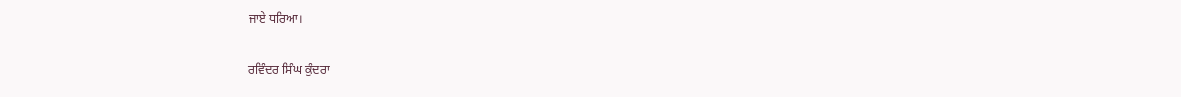ਜਾਏ ਧਰਿਆ।

ਰਵਿੰਦਰ ਸਿੰਘ ਕੁੰਦਰਾ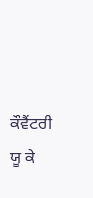ਕੌਵੈਂਟਰੀ ਯੂ ਕੇ